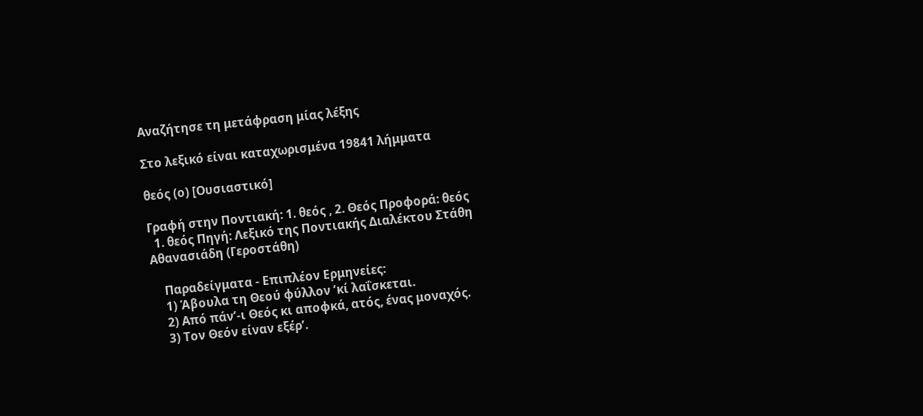Αναζήτησε τη μετάφραση μίας λέξης

Στο λεξικό είναι καταχωρισμένα 19841 λήμματα

θεός (ο) [Ουσιαστικό]

Γραφή στην Ποντιακή: 1. θεός , 2. Θεός Προφορά: θεός
  1. θεός Πηγή: Λεξικό της Ποντιακής Διαλέκτου Στάθη Αθανασιάδη (Γεροστάθη)

    Παραδείγματα - Επιπλέον Ερμηνείες:
    1) Άβουλα τη Θεού φύλλον ’κί λαΐσκεται.
    2) Από πάν’-ι Θεός κι αποφκά, ατός, ένας μοναχός.
    3) Τον Θεόν είναν εξέρ’.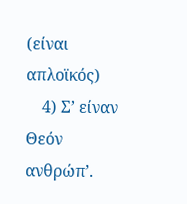(είναι απλοϊκός)
    4) Σ’ είναν Θεόν ανθρώπ’.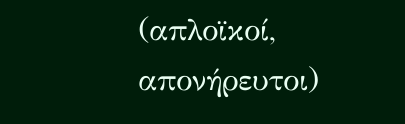(απλοϊκοί, απονήρευτοι)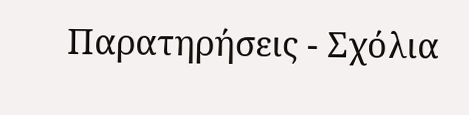Παρατηρήσεις - Σχόλια